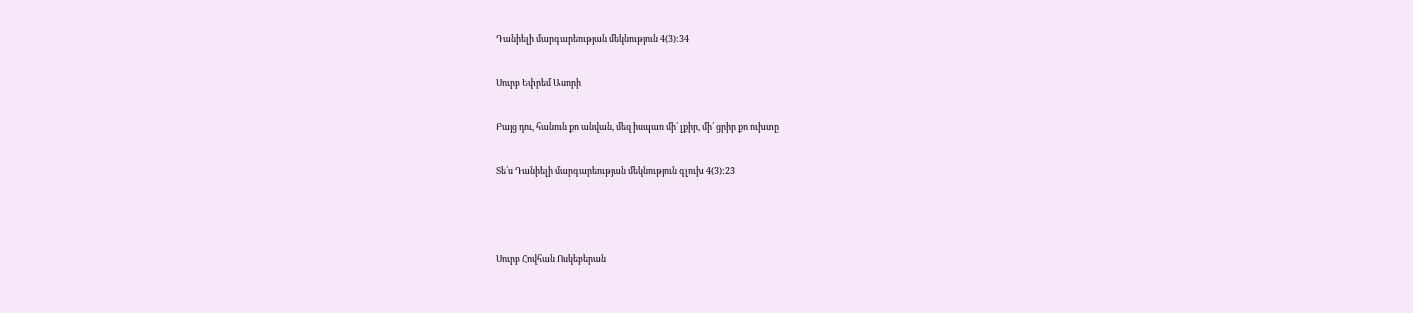Դանիելի մարգարեության մեկնություն 4(3):34

Սուրբ Եփրեմ Ասորի

Բայց դու, հանուն քո անվան, մեզ իսպառ մի՛ լքիր, մի՛ ցրիր քո ուխտը

Տե՛ս Դանիելի մարգարեության մեկնություն գլուխ 4(3):23



Սուրբ Հովհան Ոսկեբերան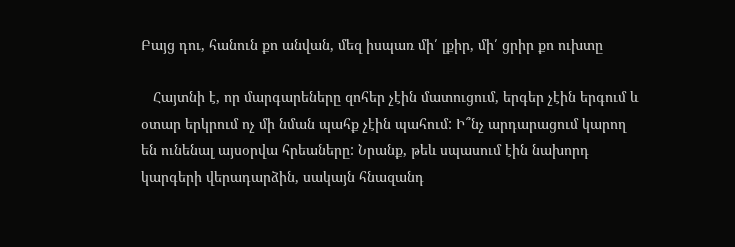Բայց դու, հանուն քո անվան, մեզ իսպառ մի՛ լքիր, մի՛ ցրիր քո ուխտը

   Հայտնի է, որ մարգարեները զոհեր չէին մատուցում, երգեր չէին երգում և օտար երկրում ոչ մի նման պահք չէին պահում: Ի՞նչ արդարացում կարող են ունենալ այսօրվա հրեաները: Նրանք, թեև սպասում էին նախորդ կարգերի վերադարձին, սակայն հնազանդ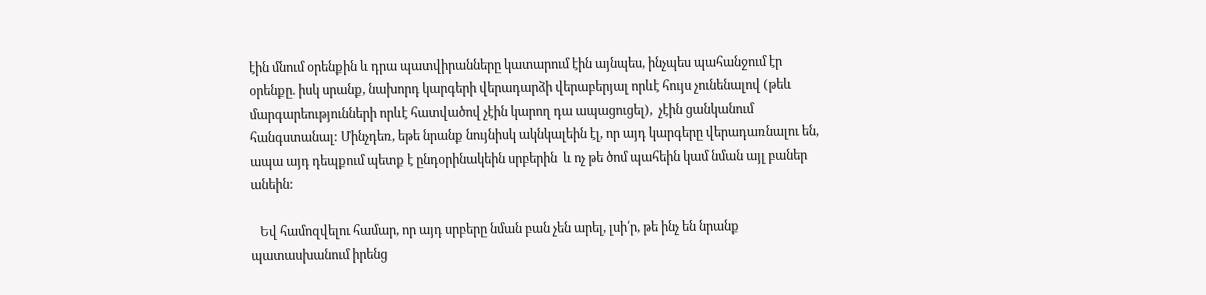էին մնում օրենքին և դրա պատվիրանները կատարում էին այնպես, ինչպես պահանջում էր օրենքը. իսկ սրանք, նախորդ կարգերի վերադարձի վերաբերյալ որևէ հույս չունենալով (թեև մարգարեությունների որևէ հատվածով չէին կարող դա ապացուցել),  չէին ցանկանում հանգստանալ: Մինչդեռ, եթե նրանք նույնիսկ ակնկալեին էլ, որ այդ կարգերը վերադառնալու են, ապա այդ դեպքում պետք է ընդօրինակեին սրբերին  և ոչ թե ծոմ պահեին կամ նման այլ բաներ անեին:

   Եվ համոզվելու համար, որ այդ սրբերը նման բան չեն արել, լսի՛ր, թե ինչ են նրանք պատասխանում իրենց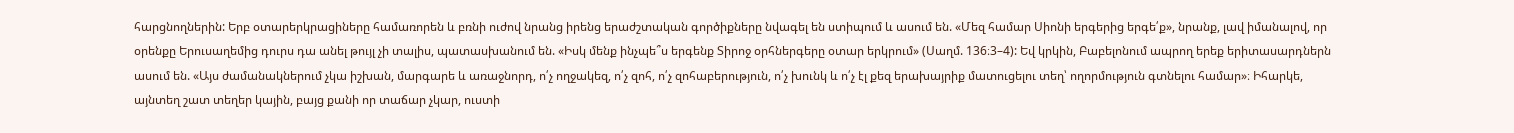հարցնողներին: Երբ օտարերկրացիները համառորեն և բռնի ուժով նրանց իրենց երաժշտական գործիքները նվագել են ստիպում և ասում են. «Մեզ համար Սիոնի երգերից երգե՛ք», նրանք, լավ իմանալով, որ օրենքը Երուսաղեմից դուրս դա անել թույլ չի տալիս, պատասխանում են. «Իսկ մենք ինչպե՞ս երգենք Տիրոջ օրհներգերը օտար երկրում» (Սաղմ. 136։3–4): Եվ կրկին, Բաբելոնում ապրող երեք երիտասարդներն ասում են. «Այս ժամանակներում չկա իշխան, մարգարե և առաջնորդ, ո՛չ ողջակեզ, ո՛չ զոհ, ո՛չ զոհաբերություն, ո՛չ խունկ և ո՛չ էլ քեզ երախայրիք մատուցելու տեղ՝ ողորմություն գտնելու համար»։ Իհարկե, այնտեղ շատ տեղեր կային, բայց քանի որ տաճար չկար, ուստի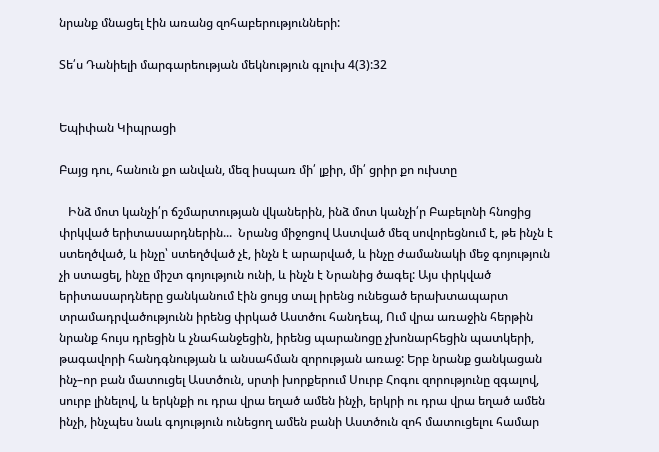նրանք մնացել էին առանց զոհաբերությունների:

Տե՛ս Դանիելի մարգարեության մեկնություն գլուխ 4(3):32


Եպիփան Կիպրացի

Բայց դու, հանուն քո անվան, մեզ իսպառ մի՛ լքիր, մի՛ ցրիր քո ուխտը

   Ինձ մոտ կանչի՛ր ճշմարտության վկաներին, ինձ մոտ կանչի՛ր Բաբելոնի հնոցից փրկված երիտասարդներին...  Նրանց միջոցով Աստված մեզ սովորեցնում է, թե ինչն է ստեղծված, և ինչը՝ ստեղծված չէ, ինչն է արարված, և ինչը ժամանակի մեջ գոյություն չի ստացել, ինչը միշտ գոյություն ունի, և ինչն է Նրանից ծագել: Այս փրկված երիտասարդները ցանկանում էին ցույց տալ իրենց ունեցած երախտապարտ տրամադրվածությունն իրենց փրկած Աստծու հանդեպ, Ում վրա առաջին հերթին նրանք հույս դրեցին և չնահանջեցին, իրենց պարանոցը չխոնարհեցին պատկերի, թագավորի հանդգնության և անսահման զորության առաջ: Երբ նրանք ցանկացան ինչ–որ բան մատուցել Աստծուն, սրտի խորքերում Սուրբ Հոգու զորությունը զգալով, սուրբ լինելով, և երկնքի ու դրա վրա եղած ամեն ինչի, երկրի ու դրա վրա եղած ամեն ինչի, ինչպես նաև գոյություն ունեցող ամեն բանի Աստծուն զոհ մատուցելու համար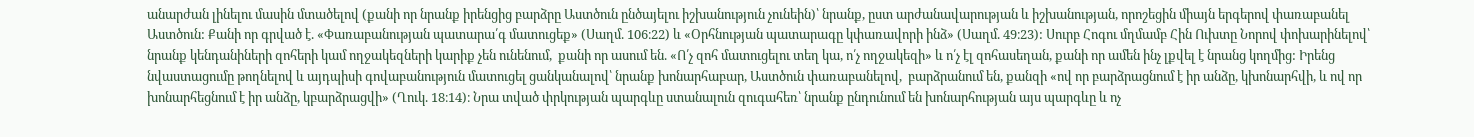անարժան լինելու մասին մտածելով (քանի որ նրանք իրենցից բարձրը Աստծուն ընծայելու իշխանություն չունեին)՝ նրանք, ըստ արժանավարության և իշխանության, որոշեցին միայն երգերով փառաբանել Աստծուն: Քանի որ գրված է. «Փառաբանության պատարա՛գ մատուցեք» (Սաղմ. 106։22) և «Օրհնության պատարագը կփառավորի ինձ» (Սաղմ. 49։23): Սուրբ Հոգու մղմամբ Հին Ուխտը Նորով փոխարինելով՝ նրանք կենդանիների զոհերի կամ ողջակեզների կարիք չեն ունենում,  քանի որ ասում են. «Ո՛չ զոհ մատուցելու տեղ կա, ո՛չ ողջակեզի» և ո՛չ էլ զոհասեղան, քանի որ ամեն ինչ լքվել է նրանց կողմից: Իրենց նվաստացումը թողնելով և այդպիսի գովաբանություն մատուցել ցանկանալով՝ նրանք խոնարհաբար, Աստծուն փառաբանելով,  բարձրանում են, քանզի «ով որ բարձրացնում է իր անձը, կխոնարհվի, և ով որ խոնարհեցնում է իր անձը, կբարձրացվի» (Ղուկ. 18։14)։ Նրա տված փրկության պարգևը ստանալուն զուգահեռ՝ նրանք ընդունում են խոնարհության այս պարգևը և ոչ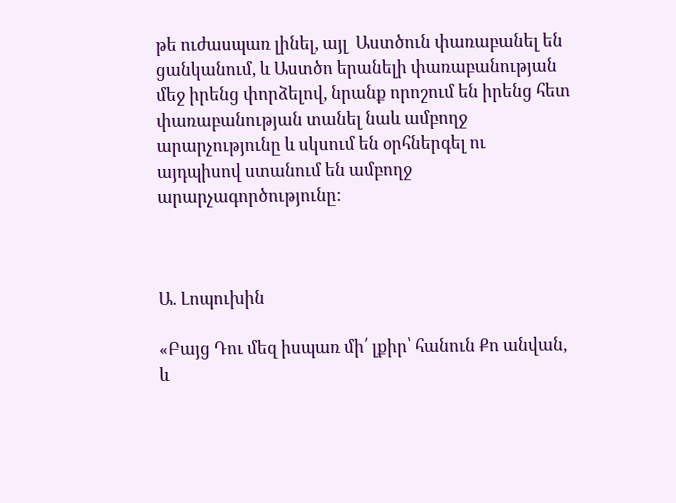թե ուժասպառ լինել, այլ  Աստծուն փառաբանել են ցանկանում, և Աստծո երանելի փառաբանության մեջ իրենց փորձելով, նրանք որոշում են իրենց հետ փառաբանության տանել նաև ամբողջ արարչությունը և սկսում են օրհներգել ու այդպիսով ստանում են ամբողջ արարչագործությունը:



Ա. Լոպուխին

«Բայց Դու մեզ իսպառ մի՛ լքիր՝ հանուն Քո անվան, և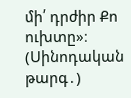մի՛ դրժիր Քո ուխտը»։ (Սինոդական թարգ․)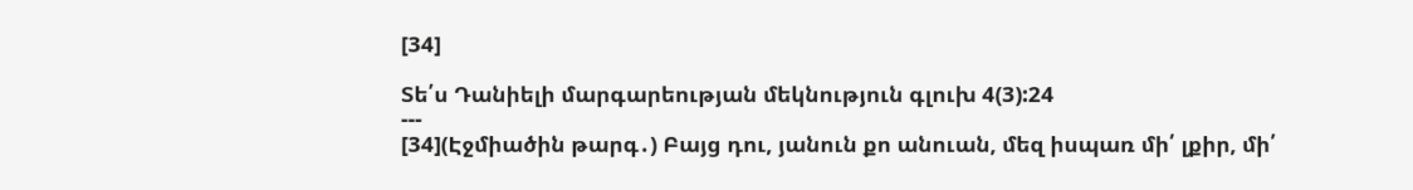[34]

Տե՛ս Դանիելի մարգարեության մեկնություն գլուխ 4(3):24
---
[34](Էջմիածին թարգ․) Բայց դու, յանուն քո անուան, մեզ իսպառ մի՛ լքիր, մի՛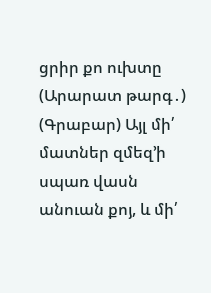ցրիր քո ուխտը
(Արարատ թարգ․)
(Գրաբար) Այլ մի՛ մատներ զմեզ’ի սպառ վասն անուան քոյ, և մի՛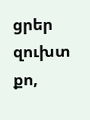ցրեր զուխտ քո,